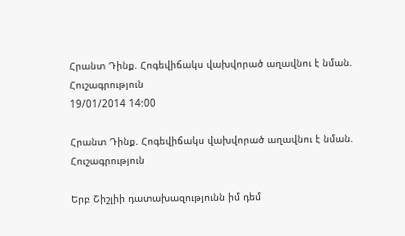Հրանտ Դինք. Հոգեվիճակս վախվորած աղավնու է նման. Հուշագրություն
19/01/2014 14:00

Հրանտ Դինք. Հոգեվիճակս վախվորած աղավնու է նման. Հուշագրություն

Երբ Շիշլիի դատախազությունն իմ դեմ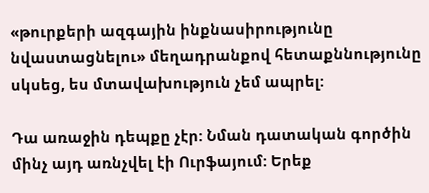«թուրքերի ազգային ինքնասիրությունը նվաստացնելու» մեղադրանքով հետաքննությունը սկսեց, ես մտավախություն չեմ ապրել:

Դա առաջին դեպքը չէր: Նման դատական գործին մինչ այդ առնչվել էի Ուրֆայում: Երեք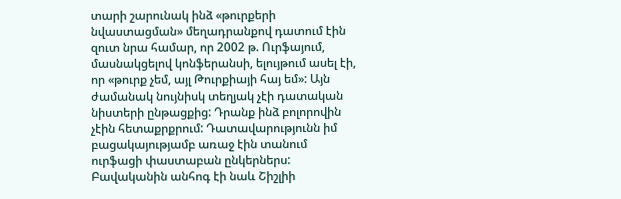տարի շարունակ ինձ «թուրքերի նվաստացման» մեղադրանքով դատում էին զուտ նրա համար, որ 2002 թ. Ուրֆայում, մասնակցելով կոնֆերանսի, ելույթում ասել էի, որ «թուրք չեմ, այլ Թուրքիայի հայ եմ»: Այն ժամանակ նույնիսկ տեղյակ չէի դատական նիստերի ընթացքից: Դրանք ինձ բոլորովին չէին հետաքրքրում: Դատավարությունն իմ բացակայությամբ առաջ էին տանում ուրֆացի փաստաբան ընկերներս:
Բավականին անհոգ էի նաև Շիշլիի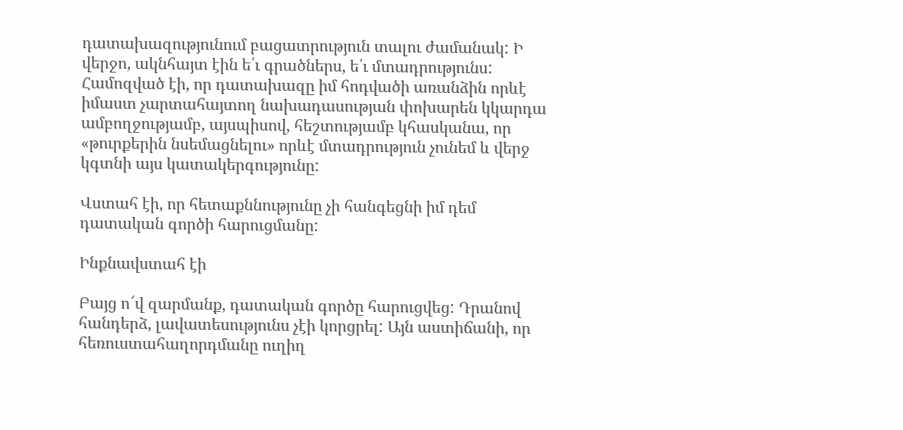դատախազությունում բացատրություն տալու ժամանակ: Ի վերջո, ակնհայտ էին ե՛ւ գրածներս, ե՛ւ մտադրությունս: Համոզված էի, որ դատախազը իմ հոդվածի առանձին որևէ իմաստ չարտահայտող նախադասության փոխարեն կկարդա ամբողջությամբ, այսպիսով, հեշտությամբ կհասկանա, որ «թուրքերին նսեմացնելու» որևէ մտադրություն չունեմ և վերջ կգտնի այս կատակերգությունը:

Վստահ էի, որ հետաքննությունը չի հանգեցնի իմ դեմ դատական գործի հարուցմանը:

Ինքնավստահ էի

Բայց ո՜վ զարմանք, դատական գործը հարուցվեց: Դրանով հանդերձ, լավատեսությունս չէի կորցրել: Այն աստիճանի, որ հեռուստահաղորդմանը ուղիղ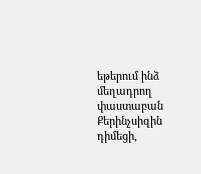եթերում ինձ մեղադրող փաստաբան Քերինչսիզին դիմեցի,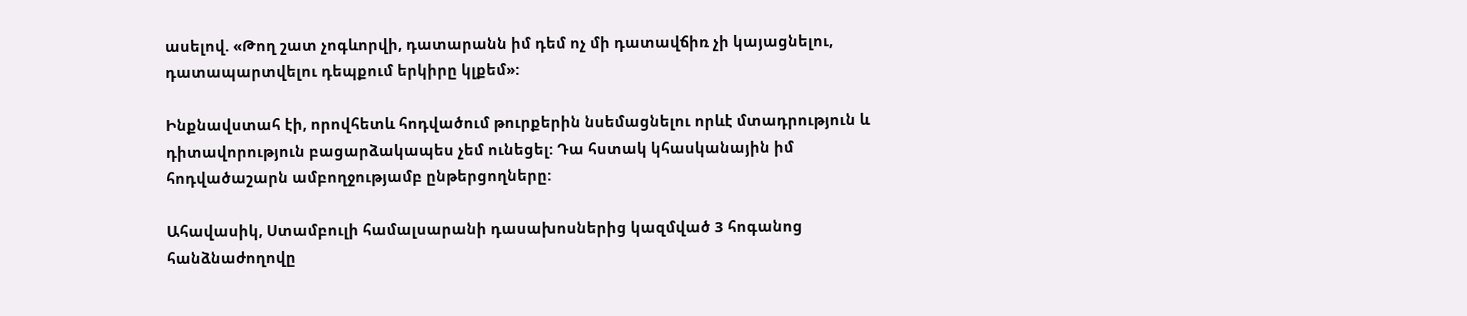ասելով. «Թող շատ չոգևորվի, դատարանն իմ դեմ ոչ մի դատավճիռ չի կայացնելու, դատապարտվելու դեպքում երկիրը կլքեմ»:

Ինքնավստահ էի, որովհետև հոդվածում թուրքերին նսեմացնելու որևէ մտադրություն և դիտավորություն բացարձակապես չեմ ունեցել: Դա հստակ կհասկանային իմ հոդվածաշարն ամբողջությամբ ընթերցողները:

Ահավասիկ, Ստամբուլի համալսարանի դասախոսներից կազմված 3 հոգանոց հանձնաժողովը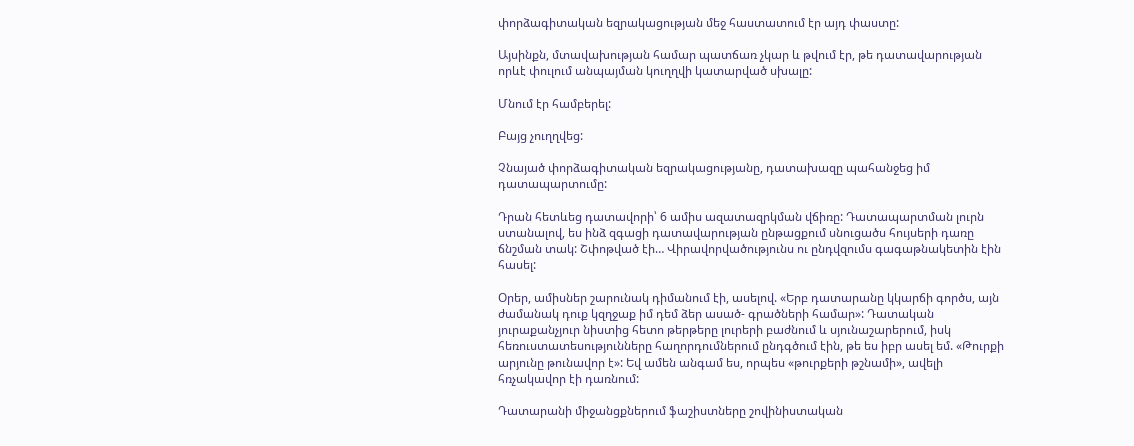փորձագիտական եզրակացության մեջ հաստատում էր այդ փաստը:

Այսինքն, մտավախության համար պատճառ չկար և թվում էր, թե դատավարության որևէ փուլում անպայման կուղղվի կատարված սխալը:

Մնում էր համբերել:

Բայց չուղղվեց:

Չնայած փորձագիտական եզրակացությանը, դատախազը պահանջեց իմ դատապարտումը:

Դրան հետևեց դատավորի՝ 6 ամիս ազատազրկման վճիռը: Դատապարտման լուրն ստանալով, ես ինձ զգացի դատավարության ընթացքում սնուցածս հույսերի դառը ճնշման տակ: Շփոթված էի… Վիրավորվածությունս ու ընդվզումս գագաթնակետին էին հասել:

Օրեր, ամիսներ շարունակ դիմանում էի, ասելով. «Երբ դատարանը կկարճի գործս, այն ժամանակ դուք կզղջաք իմ դեմ ձեր ասած- գրածների համար»: Դատական յուրաքանչյուր նիստից հետո թերթերը լուրերի բաժնում և սյունաշարերում, իսկ հեռուստատեսությունները հաղորդումներում ընդգծում էին, թե ես իբր ասել եմ. «Թուրքի արյունը թունավոր է»: Եվ ամեն անգամ ես, որպես «թուրքերի թշնամի», ավելի հռչակավոր էի դառնում:

Դատարանի միջանցքներում ֆաշիստները շովինիստական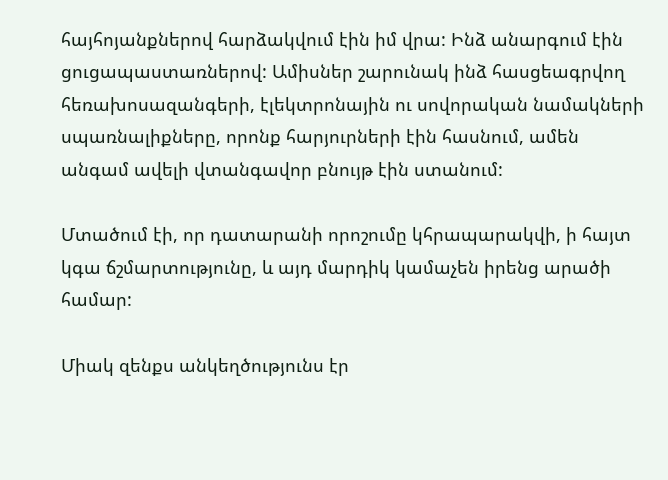հայհոյանքներով հարձակվում էին իմ վրա: Ինձ անարգում էին ցուցապաստառներով: Ամիսներ շարունակ ինձ հասցեագրվող հեռախոսազանգերի, էլեկտրոնային ու սովորական նամակների սպառնալիքները, որոնք հարյուրների էին հասնում, ամեն անգամ ավելի վտանգավոր բնույթ էին ստանում:

Մտածում էի, որ դատարանի որոշումը կհրապարակվի, ի հայտ կգա ճշմարտությունը, և այդ մարդիկ կամաչեն իրենց արածի համար:

Միակ զենքս անկեղծությունս էր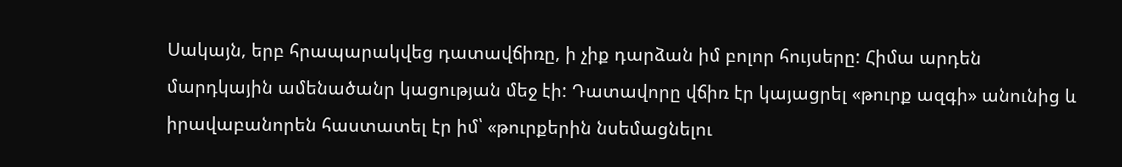Սակայն, երբ հրապարակվեց դատավճիռը, ի չիք դարձան իմ բոլոր հույսերը: Հիմա արդեն մարդկային ամենածանր կացության մեջ էի: Դատավորը վճիռ էր կայացրել «թուրք ազգի» անունից և իրավաբանորեն հաստատել էր իմ՝ «թուրքերին նսեմացնելու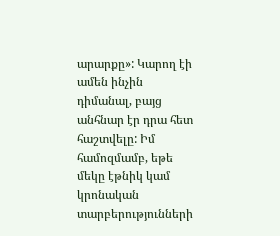արարքը»: Կարող էի ամեն ինչին դիմանալ, բայց անհնար էր դրա հետ հաշտվելը: Իմ համոզմամբ, եթե մեկը էթնիկ կամ կրոնական տարբերությունների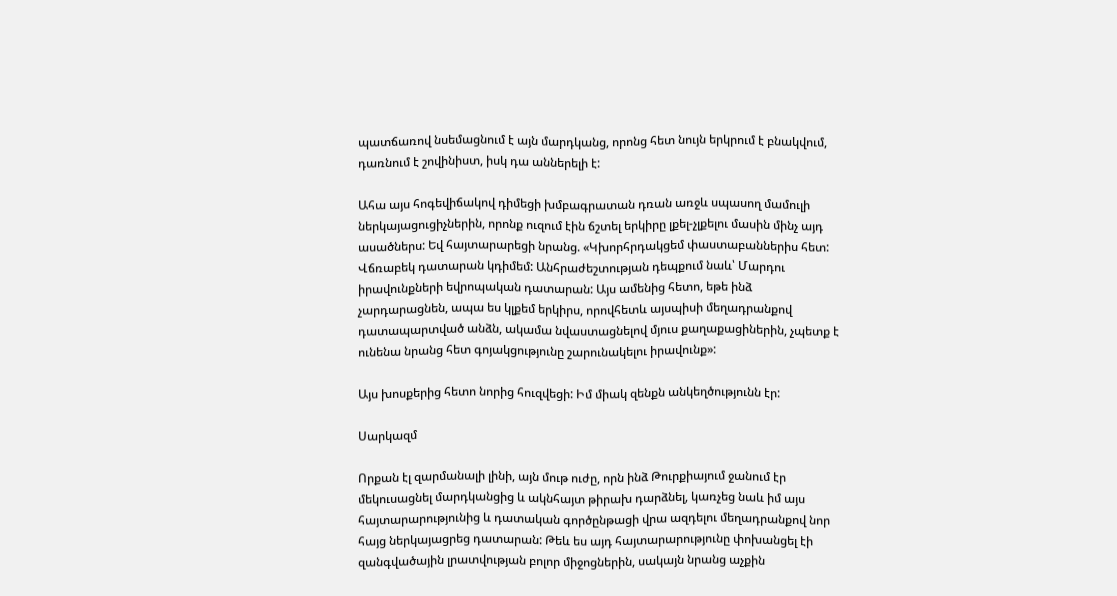պատճառով նսեմացնում է այն մարդկանց, որոնց հետ նույն երկրում է բնակվում, դառնում է շովինիստ, իսկ դա աններելի է:

Ահա այս հոգեվիճակով դիմեցի խմբագրատան դռան առջև սպասող մամուլի ներկայացուցիչներին, որոնք ուզում էին ճշտել երկիրը լքել-չլքելու մասին մինչ այդ ասածներս: Եվ հայտարարեցի նրանց. «Կխորհրդակցեմ փաստաբաններիս հետ: Վճռաբեկ դատարան կդիմեմ: Անհրաժեշտության դեպքում նաև՝ Մարդու իրավունքների եվրոպական դատարան: Այս ամենից հետո, եթե ինձ չարդարացնեն, ապա ես կլքեմ երկիրս, որովհետև այսպիսի մեղադրանքով դատապարտված անձն, ակամա նվաստացնելով մյուս քաղաքացիներին, չպետք է ունենա նրանց հետ գոյակցությունը շարունակելու իրավունք»:

Այս խոսքերից հետո նորից հուզվեցի: Իմ միակ զենքն անկեղծությունն էր:

Սարկազմ

Որքան էլ զարմանալի լինի, այն մութ ուժը, որն ինձ Թուրքիայում ջանում էր մեկուսացնել մարդկանցից և ակնհայտ թիրախ դարձնել, կառչեց նաև իմ այս հայտարարությունից և դատական գործընթացի վրա ազդելու մեղադրանքով նոր հայց ներկայացրեց դատարան: Թեև ես այդ հայտարարությունը փոխանցել էի զանգվածային լրատվության բոլոր միջոցներին, սակայն նրանց աչքին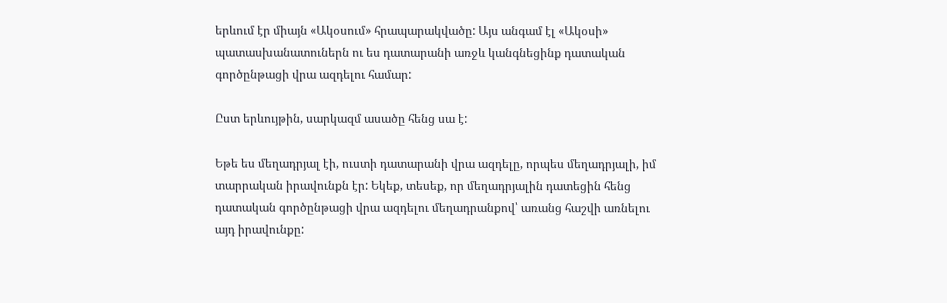երևում էր միայն «Ակօսում» հրապարակվածը: Այս անգամ էլ «Ակօսի» պատասխանատուներն ու ես դատարանի առջև կանգնեցինք դատական գործընթացի վրա ազդելու համար:

Ըստ երևույթին, սարկազմ ասածը հենց սա է:

Եթե ես մեղադրյալ էի, ուստի դատարանի վրա ազդելը, որպես մեղադրյալի, իմ տարրական իրավունքն էր: Եկեք, տեսեք, որ մեղադրյալին դատեցին հենց դատական գործընթացի վրա ազդելու մեղադրանքով՝ առանց հաշվի առնելու այդ իրավունքը: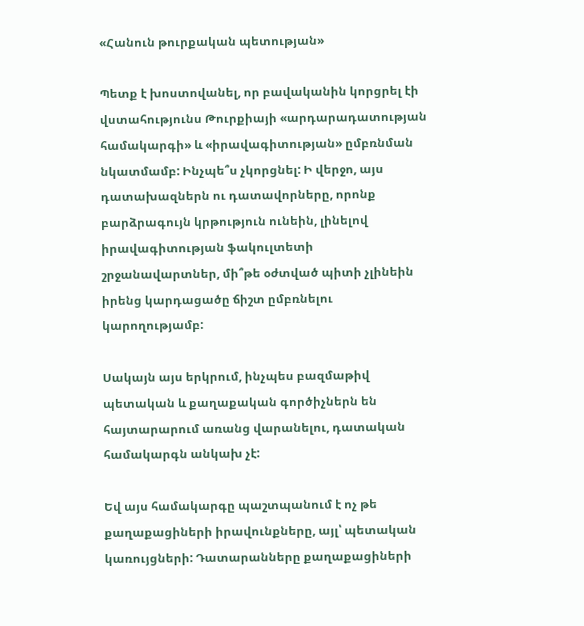«Հանուն թուրքական պետության»

Պետք է խոստովանել, որ բավականին կորցրել էի վստահությունս Թուրքիայի «արդարադատության համակարգի» և «իրավագիտության» ըմբռնման նկատմամբ: Ինչպե՞ս չկորցնել: Ի վերջո, այս դատախազներն ու դատավորները, որոնք բարձրագույն կրթություն ունեին, լինելով իրավագիտության ֆակուլտետի շրջանավարտներ, մի՞թե օժտված պիտի չլինեին իրենց կարդացածը ճիշտ ըմբռնելու կարողությամբ:

Սակայն այս երկրում, ինչպես բազմաթիվ պետական և քաղաքական գործիչներն են հայտարարում առանց վարանելու, դատական համակարգն անկախ չէ:

Եվ այս համակարգը պաշտպանում է ոչ թե քաղաքացիների իրավունքները, այլ՝ պետական կառույցների: Դատարանները քաղաքացիների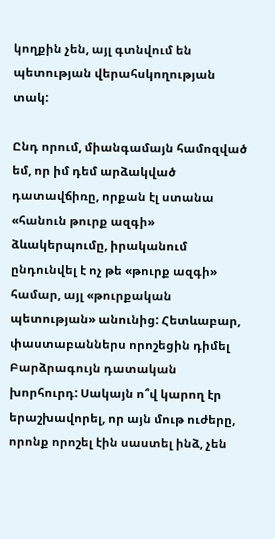կողքին չեն, այլ գտնվում են պետության վերահսկողության տակ:

Ընդ որում, միանգամայն համոզված եմ, որ իմ դեմ արձակված դատավճիռը, որքան էլ ստանա «հանուն թուրք ազգի» ձևակերպումը, իրականում ընդունվել է ոչ թե «թուրք ազգի» համար, այլ «թուրքական պետության» անունից: Հետևաբար, փաստաբաններս որոշեցին դիմել Բարձրագույն դատական խորհուրդ: Սակայն ո՞վ կարող էր երաշխավորել, որ այն մութ ուժերը, որոնք որոշել էին սաստել ինձ, չեն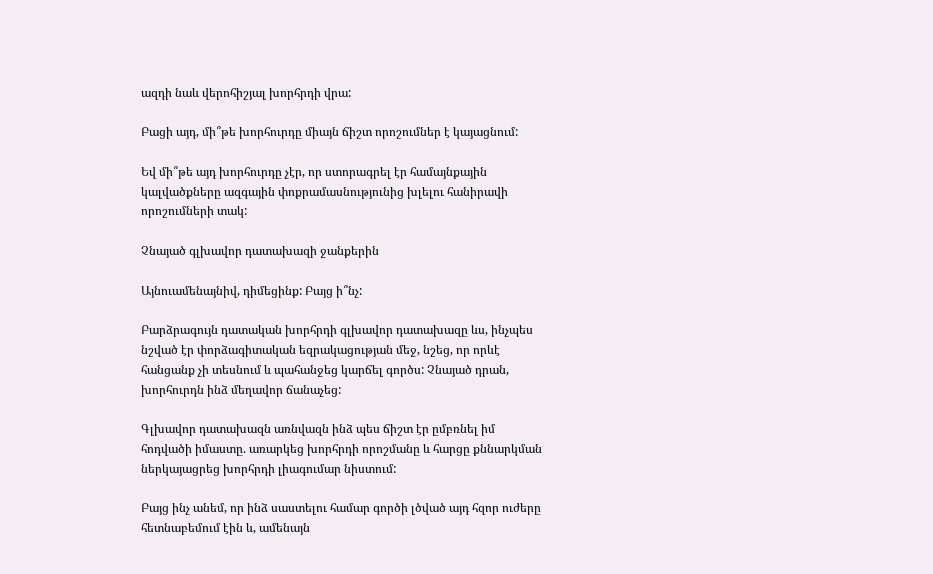ազդի նաև վերոհիշյալ խորհրդի վրա:

Բացի այդ, մի՞թե խորհուրդը միայն ճիշտ որոշումներ է կայացնում:

Եվ մի՞թե այդ խորհուրդը չէր, որ ստորագրել էր համայնքային կալվածքները ազգային փոքրամասնությունից խլելու հանիրավի որոշումների տակ:

Չնայած գլխավոր դատախազի ջանքերին

Այնուամենայնիվ, դիմեցինք: Բայց ի՞նչ:

Բարձրագույն դատական խորհրդի գլխավոր դատախազը ևս, ինչպես նշված էր փորձագիտական եզրակացության մեջ, նշեց, որ որևէ հանցանք չի տեսնում և պահանջեց կարճել գործս: Չնայած դրան, խորհուրդն ինձ մեղավոր ճանաչեց:

Գլխավոր դատախազն առնվազն ինձ պես ճիշտ էր ըմբռնել իմ հոդվածի իմաստը. առարկեց խորհրդի որոշմանը և հարցը քննարկման ներկայացրեց խորհրդի լիագումար նիստում:

Բայց ինչ անեմ, որ ինձ սաստելու համար գործի լծված այդ հզոր ուժերը հետնաբեմում էին և, ամենայն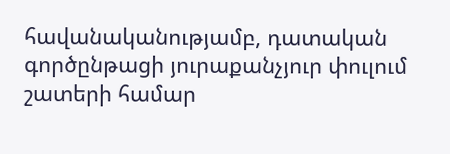հավանականությամբ, դատական գործընթացի յուրաքանչյուր փուլում շատերի համար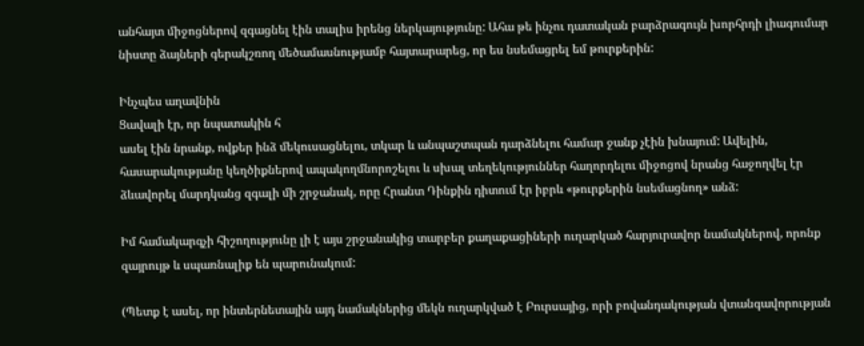անհայտ միջոցներով զգացնել էին տալիս իրենց ներկայությունը: Ահա թե ինչու դատական բարձրագույն խորհրդի լիագումար նիստը ձայների գերակշռող մեծամասնությամբ հայտարարեց, որ ես նսեմացրել եմ թուրքերին:

Ինչպես աղավնին
Ցավալի էր, որ նպատակին հ
ասել էին նրանք, ովքեր ինձ մեկուսացնելու, տկար և անպաշտպան դարձնելու համար ջանք չէին խնայում: Ավելին, հասարակությանը կեղծիքներով ապակողմնորոշելու և սխալ տեղեկություններ հաղորդելու միջոցով նրանց հաջողվել էր ձևավորել մարդկանց զգալի մի շրջանակ, որը Հրանտ Դինքին դիտում էր իբրև «թուրքերին նսեմացնող» անձ:

Իմ համակարգչի հիշողությունը լի է այս շրջանակից տարբեր քաղաքացիների ուղարկած հարյուրավոր նամակներով, որոնք զայրույթ և սպառնալիք են պարունակում:

(Պետք է ասել, որ ինտերնետային այդ նամակներից մեկն ուղարկված է Բուրսայից, որի բովանդակության վտանգավորության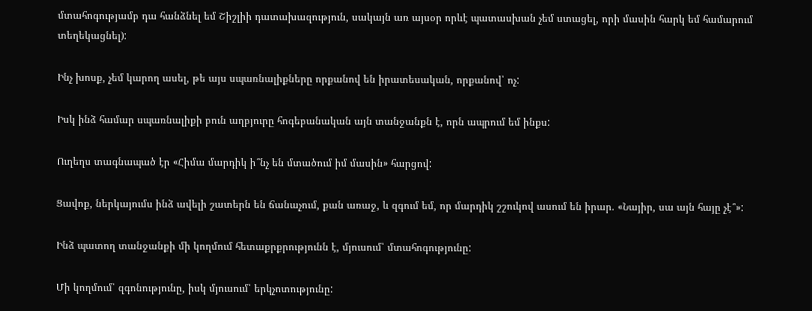մտահոգությամբ դա հանձնել եմ Շիշլիի դատախազություն, սակայն առ այսօր որևէ պատասխան չեմ ստացել, որի մասին հարկ եմ համարում տեղեկացնել):

Ինչ խոսք, չեմ կարող ասել, թե այս սպառնալիքները որքանով են իրատեսական, որքանով՝ ոչ:

Իսկ ինձ համար սպառնալիքի բուն աղբյուրը հոգեբանական այն տանջանքն է, որն ապրում եմ ինքս:

Ուղեղս տագնապած էր «Հիմա մարդիկ ի՞նչ են մտածում իմ մասին» հարցով:

Ցավոք, ներկայումս ինձ ավելի շատերն են ճանաչում, քան առաջ, և զգում եմ, որ մարդիկ շշուկով ասում են իրար. «Նայիր, սա այն հայը չէ՞»:

Ինձ պատող տանջանքի մի կողմում հետաքրքրությունն է, մյուսում՝ մտահոգությունը:

Մի կողմում՝ զգոնությունը, իսկ մյուսում՝ երկչոտությունը: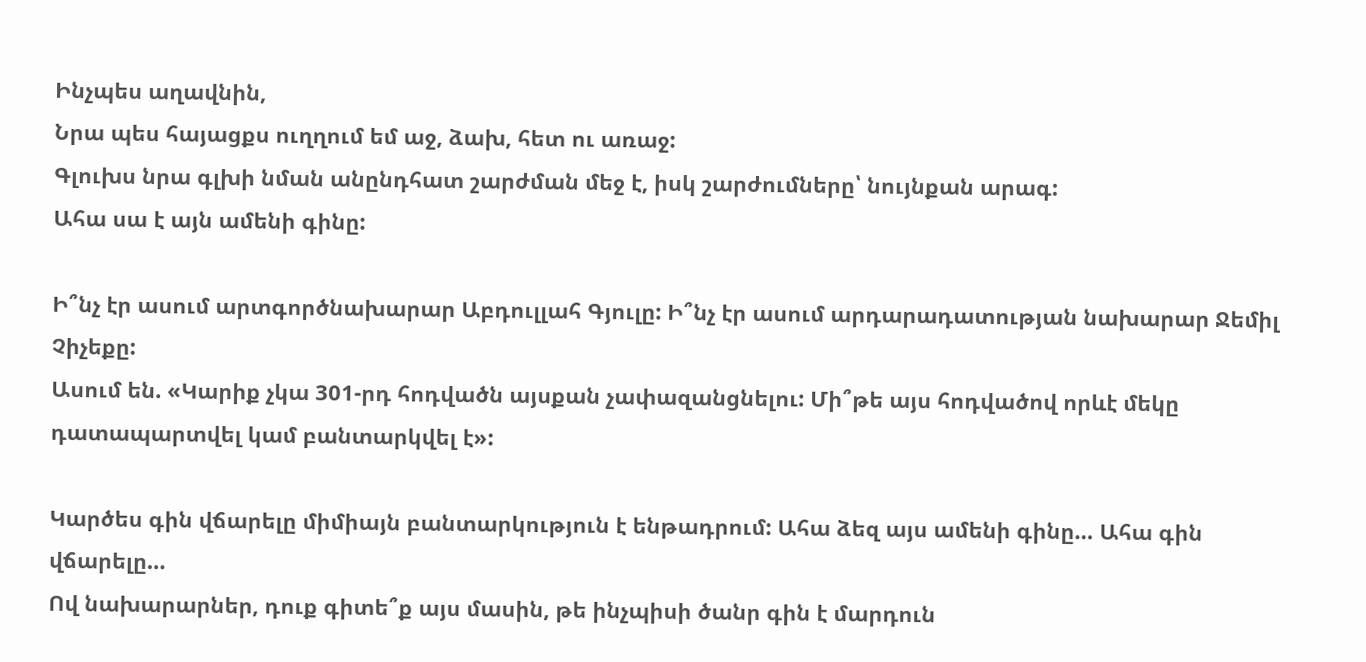Ինչպես աղավնին,
Նրա պես հայացքս ուղղում եմ աջ, ձախ, հետ ու առաջ:
Գլուխս նրա գլխի նման անընդհատ շարժման մեջ է, իսկ շարժումները՝ նույնքան արագ:
Ահա սա է այն ամենի գինը:

Ի՞նչ էր ասում արտգործնախարար Աբդուլլահ Գյուլը: Ի՞նչ էր ասում արդարադատության նախարար Ջեմիլ Չիչեքը:
Ասում են. «Կարիք չկա 301-րդ հոդվածն այսքան չափազանցնելու: Մի՞թե այս հոդվածով որևէ մեկը դատապարտվել կամ բանտարկվել է»:

Կարծես գին վճարելը միմիայն բանտարկություն է ենթադրում: Ահա ձեզ այս ամենի գինը… Ահա գին վճարելը…
Ով նախարարներ, դուք գիտե՞ք այս մասին, թե ինչպիսի ծանր գին է մարդուն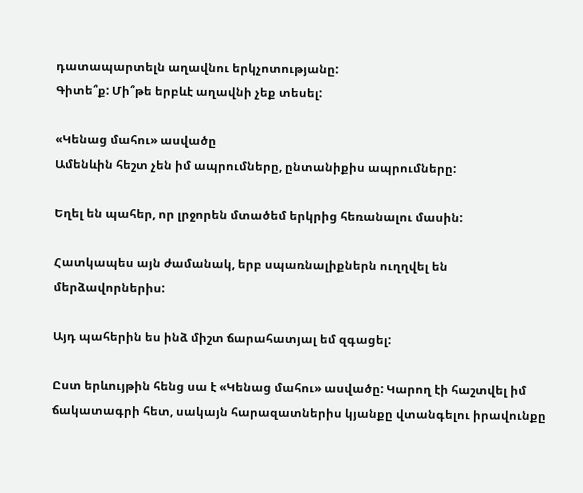դատապարտելն աղավնու երկչոտությանը:
Գիտե՞ք: Մի՞թե երբևէ աղավնի չեք տեսել:

«Կենաց մահու» ասվածը
Ամենևին հեշտ չեն իմ ապրումները, ընտանիքիս ապրումները:

Եղել են պահեր, որ լրջորեն մտածեմ երկրից հեռանալու մասին:

Հատկապես այն ժամանակ, երբ սպառնալիքներն ուղղվել են մերձավորներիս:

Այդ պահերին ես ինձ միշտ ճարահատյալ եմ զգացել:

Ըստ երևույթին հենց սա է «Կենաց մահու» ասվածը: Կարող էի հաշտվել իմ ճակատագրի հետ, սակայն հարազատներիս կյանքը վտանգելու իրավունքը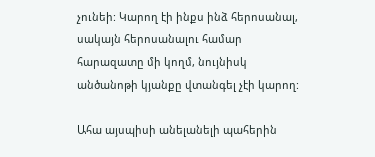չունեի: Կարող էի ինքս ինձ հերոսանալ, սակայն հերոսանալու համար հարազատը մի կողմ, նույնիսկ անծանոթի կյանքը վտանգել չէի կարող:

Ահա այսպիսի անելանելի պահերին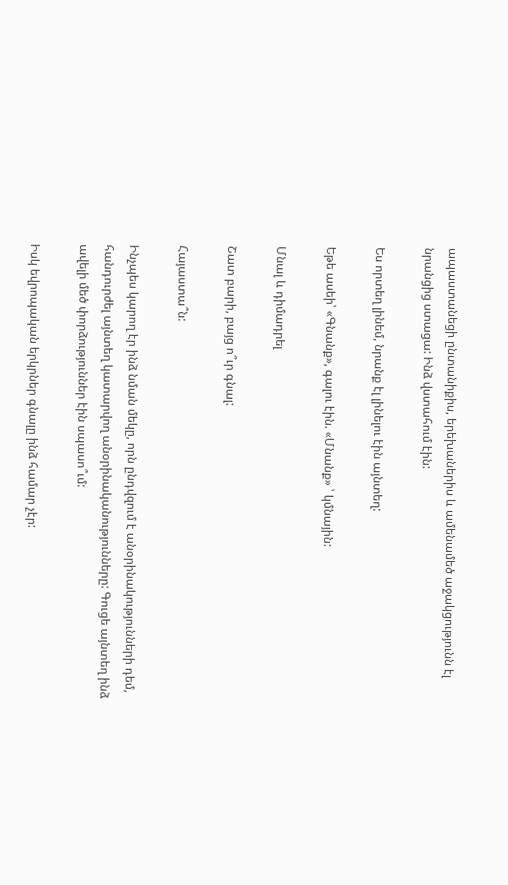ապաստանեցի ընտանիքիս, երեխաներիս և ամենամեծ աջակցությունն էլ նրանցից ստացա: Ինձ վստահում էին:

Ես որտեղ լինեմ, նրանք էլ լինելու էին այնտեղ:

Եթե ասեի՝ «Գնանք», գալու էին. «Մնանք» ՝ կմնային:

Մնալ և դիմադրել

Շատ բարի, բայց ո՞ւր գնալ:

Հայաստա՞ն:

Ինչպես կարող էր ինձ նման մեկը, որն ընդվզում է անօրինակությունների դեմ, հանդուրժել այնտեղ կատարվող անօրինականությունները: Գուցե այնտեղ ինձ ավելի մեծ փորձություններ էին սպասո՞ւմ:

Իսկ եվրոպական երկրներ գնալը ինձ համար չէր: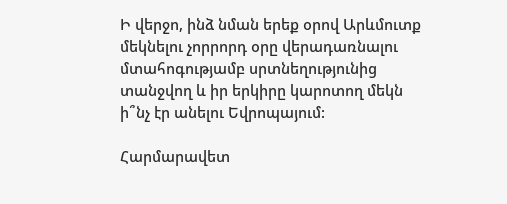Ի վերջո, ինձ նման երեք օրով Արևմուտք մեկնելու չորրորդ օրը վերադառնալու մտահոգությամբ սրտնեղությունից տանջվող և իր երկիրը կարոտող մեկն ի՞նչ էր անելու Եվրոպայում:

Հարմարավետ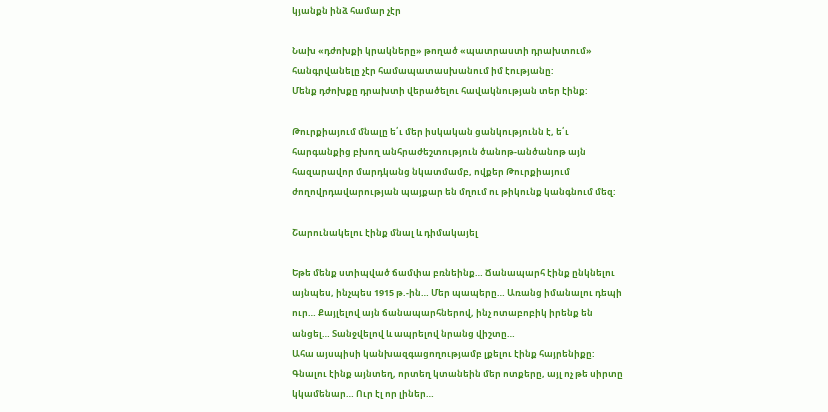կյանքն ինձ համար չէր

Նախ «դժոխքի կրակները» թողած «պատրաստի դրախտում» հանգրվանելը չէր համապատասխանում իմ էությանը:
Մենք դժոխքը դրախտի վերածելու հավակնության տեր էինք:

Թուրքիայում մնալը ե՛ւ մեր իսկական ցանկությունն է, ե՛ւ հարգանքից բխող անհրաժեշտություն ծանոթ-անծանոթ այն հազարավոր մարդկանց նկատմամբ, ովքեր Թուրքիայում ժողովրդավարության պայքար են մղում ու թիկունք կանգնում մեզ:

Շարունակելու էինք մնալ և դիմակայել

Եթե մենք ստիպված ճամփա բռնեինք… Ճանապարհ էինք ընկնելու այնպես, ինչպես 1915 թ.-ին… Մեր պապերը… Առանց իմանալու դեպի ուր… Քայլելով այն ճանապարհներով, ինչ ոտաբոբիկ իրենք են անցել… Տանջվելով և ապրելով նրանց վիշտը…
Ահա այսպիսի կանխազգացողությամբ լքելու էինք հայրենիքը: Գնալու էինք այնտեղ, որտեղ կտանեին մեր ոտքերը, այլ ոչ թե սիրտը կկամենար… Ուր էլ որ լիներ…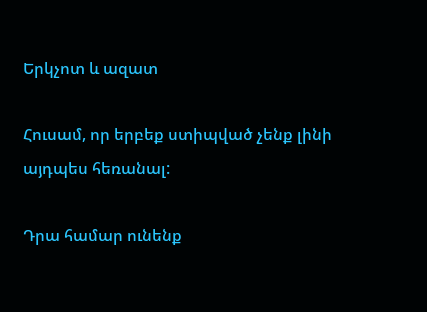Երկչոտ և ազատ

Հուսամ, որ երբեք ստիպված չենք լինի այդպես հեռանալ:

Դրա համար ունենք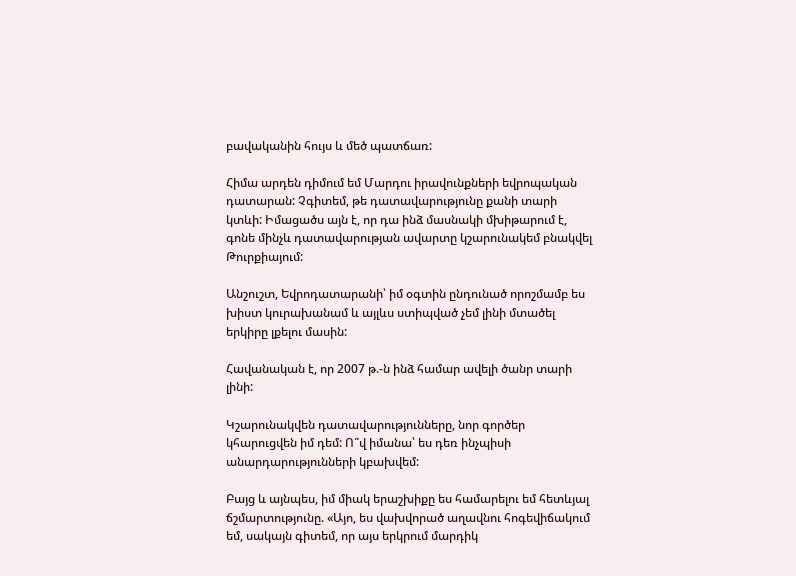բավականին հույս և մեծ պատճառ:

Հիմա արդեն դիմում եմ Մարդու իրավունքների եվրոպական դատարան: Չգիտեմ, թե դատավարությունը քանի տարի կտևի: Իմացածս այն է, որ դա ինձ մասնակի մխիթարում է, գոնե մինչև դատավարության ավարտը կշարունակեմ բնակվել Թուրքիայում:

Անշուշտ, Եվրոդատարանի՝ իմ օգտին ընդունած որոշմամբ ես խիստ կուրախանամ և այլևս ստիպված չեմ լինի մտածել երկիրը լքելու մասին:

Հավանական է, որ 2007 թ.-ն ինձ համար ավելի ծանր տարի լինի:

Կշարունակվեն դատավարությունները, նոր գործեր կհարուցվեն իմ դեմ: Ո՞վ իմանա՝ ես դեռ ինչպիսի անարդարությունների կբախվեմ:

Բայց և այնպես, իմ միակ երաշխիքը ես համարելու եմ հետևյալ ճշմարտությունը. «Այո, ես վախվորած աղավնու հոգեվիճակում եմ, սակայն գիտեմ, որ այս երկրում մարդիկ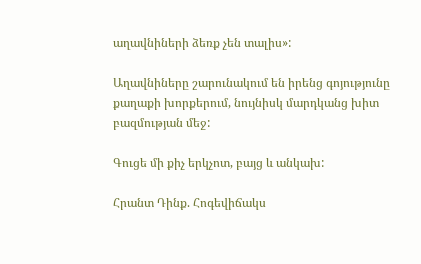աղավնիների ձեռք չեն տալիս»:

Աղավնիները շարունակում են իրենց գոյությունը քաղաքի խորքերում, նույնիսկ մարդկանց խիտ բազմության մեջ:

Գուցե մի քիչ երկչոտ, բայց և անկախ:

Հրանտ Դինք. Հոգեվիճակս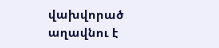վախվորած աղավնու է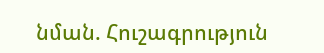նման. Հուշագրություն